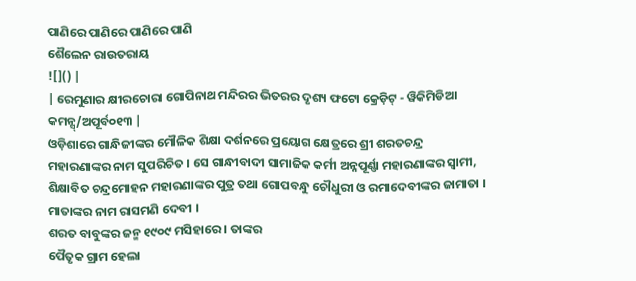ପାଣିରେ ପାଣିରେ ପାଣିରେ ପାଣି
ଶୈଲେନ ରାଉତରାୟ
![]() |
| ରେମୁଣାର କ୍ଷୀରଚୋରା ଗୋପିନାଥ ମନ୍ଦିରର ଭିତରର ଦୃଶ୍ୟ ଫଟୋ କ୍ରେଡ଼ିଟ୍ - ୱିକିମିଡିଆ କମନ୍ସ୍/ଅପୂର୍ବ୦୧୩ |
ଓଡ଼ିଶାରେ ଗାନ୍ଧିଜୀଙ୍କର ମୌଳିକ ଶିକ୍ଷା ଦର୍ଶନରେ ପ୍ରୟୋଗ କ୍ଷେତ୍ରରେ ଶ୍ରୀ ଶରତଚନ୍ଦ୍ର ମହାରଣାଙ୍କର ନାମ ସୁପରିଚିତ । ସେ ଗାନ୍ଧୀବାଦୀ ସାମାଜିକ କର୍ମୀ ଅନ୍ନପୂର୍ଣ୍ଣା ମହାରଣାଙ୍କର ସ୍ୱାମୀ, ଶିକ୍ଷାବିତ ଚନ୍ଦ୍ରମୋହନ ମହାରଣାଙ୍କର ପୁତ୍ର ତଥା ଗୋପବନ୍ଧୁ ଚୌଧୁରୀ ଓ ରମାଦେବୀଙ୍କର ଜାମାତା । ମାତାଙ୍କର ନାମ ରାସମଣି ଦେବୀ ।
ଶରତ ବାବୁଙ୍କର ଜନ୍ମ ୧୯୦୯ ମସିହାରେ । ତାଙ୍କର
ପୈତୃକ ଗ୍ରାମ ହେଲା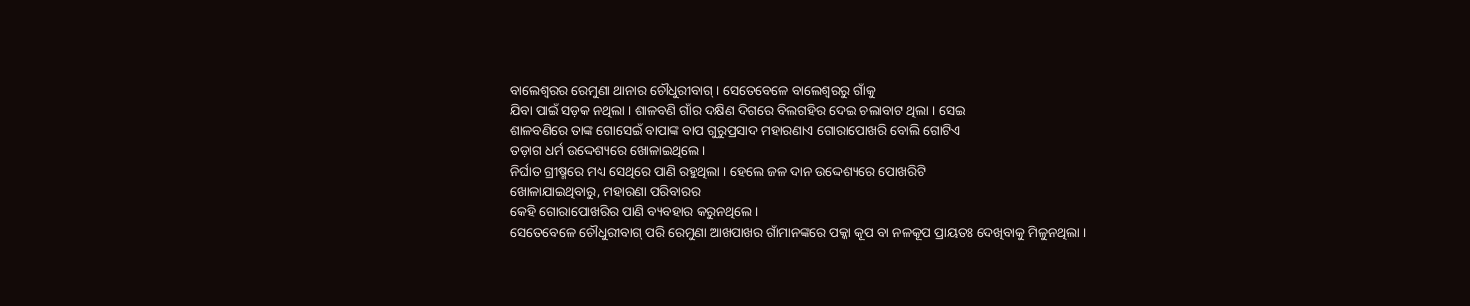ବାଲେଶ୍ୱରର ରେମୁଣା ଥାନାର ଚୌଧୁରୀବାଗ୍ । ସେତେବେଳେ ବାଲେଶ୍ୱରରୁ ଗାଁକୁ
ଯିବା ପାଇଁ ସଡ଼କ ନଥିଲା । ଶାଳବଣି ଗାଁର ଦକ୍ଷିଣ ଦିଗରେ ବିଲଗହିର ଦେଇ ଚଲାବାଟ ଥିଲା । ସେଇ
ଶାଳବଣିରେ ତାଙ୍କ ଗୋସେଇଁ ବାପାଙ୍କ ବାପ ଗୁରୁପ୍ରସାଦ ମହାରଣାଏ ଗୋରାପୋଖରି ବୋଲି ଗୋଟିଏ
ତଡ଼ାଗ ଧର୍ମ ଉଦ୍ଦେଶ୍ୟରେ ଖୋଳାଇଥିଲେ ।
ନିର୍ଘାତ ଗ୍ରୀଷ୍ମରେ ମଧ୍ୟ ସେଥିରେ ପାଣି ରହୁଥିଲା । ହେଲେ ଜଳ ଦାନ ଉଦ୍ଦେଶ୍ୟରେ ପୋଖରିଟି
ଖୋଳାଯାଇଥିବାରୁ, ମହାରଣା ପରିବାରର
କେହି ଗୋରାପୋଖରିର ପାଣି ବ୍ୟବହାର କରୁନଥିଲେ ।
ସେତେବେଳେ ଚୌଧୁରୀବାଗ୍ ପରି ରେମୁଣା ଆଖପାଖର ଗାଁମାନଙ୍କରେ ପକ୍କା କୂପ ବା ନଳକୂପ ପ୍ରାୟତଃ ଦେଖିବାକୁ ମିଳୁନଥିଲା ।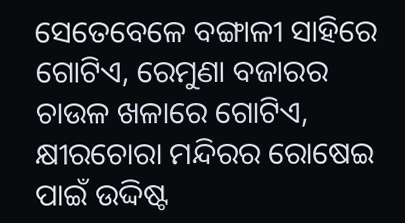ସେତେବେଳେ ବଙ୍ଗାଳୀ ସାହିରେ ଗୋଟିଏ, ରେମୁଣା ବଜାରର ଚାଉଳ ଖଳାରେ ଗୋଟିଏ, କ୍ଷୀରଚୋରା ମନ୍ଦିରର ରୋଷେଇ ପାଇଁ ଉଦ୍ଦିଷ୍ଟ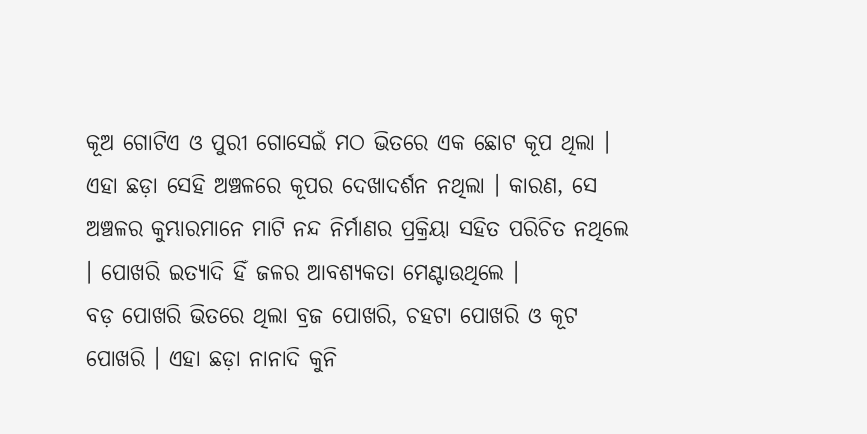କୂଅ ଗୋଟିଏ ଓ ପୁରୀ ଗୋସେଇଁ ମଠ ଭିତରେ ଏକ ଛୋଟ କୂପ ଥିଲା । ଏହା ଛଡ଼ା ସେହି ଅଞ୍ଚଳରେ କୂପର ଦେଖାଦର୍ଶନ ନଥିଲା । କାରଣ, ସେ ଅଞ୍ଚଳର କୁମ୍ଭାରମାନେ ମାଟି ନନ୍ଦ ନିର୍ମାଣର ପ୍ରକ୍ରିୟା ସହିତ ପରିଚିତ ନଥିଲେ । ପୋଖରି ଇତ୍ୟାଦି ହିଁ ଜଳର ଆବଶ୍ୟକତା ମେଣ୍ଟାଉଥିଲେ ।
ବଡ଼ ପୋଖରି ଭିତରେ ଥିଲା ବ୍ରଜ ପୋଖରି, ଚହଟା ପୋଖରି ଓ କୂଟ ପୋଖରି । ଏହା ଛଡ଼ା ନାନାଦି କୁନି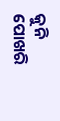କୁନି ପୋଖରି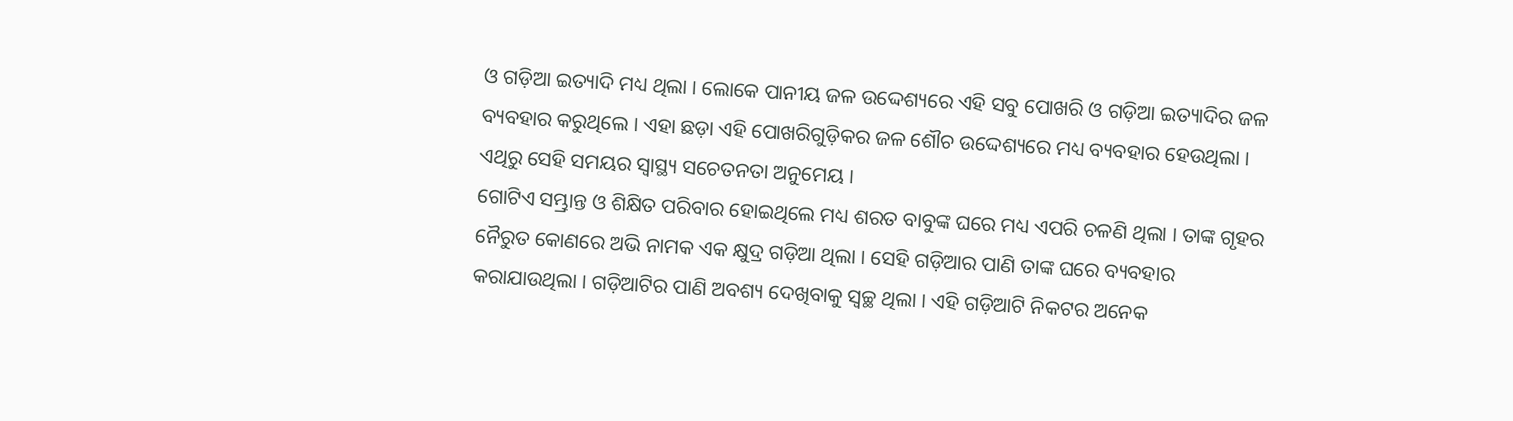ଓ ଗଡ଼ିଆ ଇତ୍ୟାଦି ମଧ୍ୟ ଥିଲା । ଲୋକେ ପାନୀୟ ଜଳ ଉଦ୍ଦେଶ୍ୟରେ ଏହି ସବୁ ପୋଖରି ଓ ଗଡ଼ିଆ ଇତ୍ୟାଦିର ଜଳ ବ୍ୟବହାର କରୁଥିଲେ । ଏହା ଛଡ଼ା ଏହି ପୋଖରିଗୁଡ଼ିକର ଜଳ ଶୌଚ ଉଦ୍ଦେଶ୍ୟରେ ମଧ୍ୟ ବ୍ୟବହାର ହେଉଥିଲା । ଏଥିରୁ ସେହି ସମୟର ସ୍ୱାସ୍ଥ୍ୟ ସଚେତନତା ଅନୁମେୟ ।
ଗୋଟିଏ ସମ୍ଭ୍ରାନ୍ତ ଓ ଶିକ୍ଷିତ ପରିବାର ହୋଇଥିଲେ ମଧ୍ୟ ଶରତ ବାବୁଙ୍କ ଘରେ ମଧ୍ୟ ଏପରି ଚଳଣି ଥିଲା । ତାଙ୍କ ଗୃହର ନୈରୁତ କୋଣରେ ଅଭି ନାମକ ଏକ କ୍ଷୁଦ୍ର ଗଡ଼ିଆ ଥିଲା । ସେହି ଗଡ଼ିଆର ପାଣି ତାଙ୍କ ଘରେ ବ୍ୟବହାର କରାଯାଉଥିଲା । ଗଡ଼ିଆଟିର ପାଣି ଅବଶ୍ୟ ଦେଖିବାକୁ ସ୍ୱଚ୍ଛ ଥିଲା । ଏହି ଗଡ଼ିଆଟି ନିକଟର ଅନେକ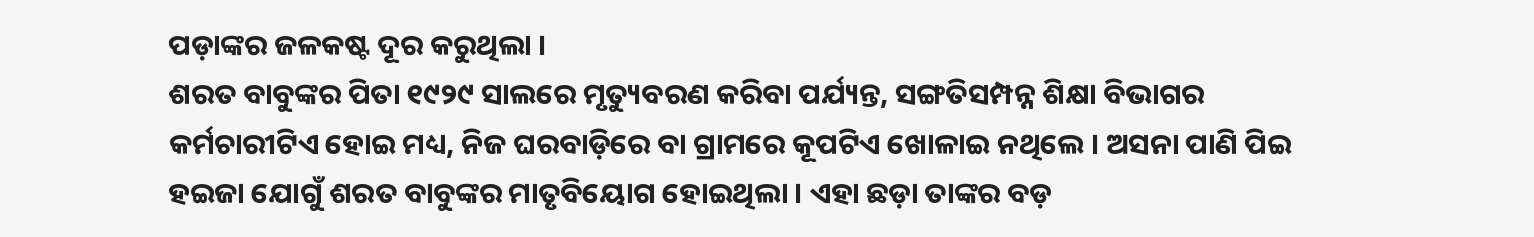ପଡ଼ାଙ୍କର ଜଳକଷ୍ଟ ଦୂର କରୁଥିଲା ।
ଶରତ ବାବୁଙ୍କର ପିତା ୧୯୨୯ ସାଲରେ ମୃତ୍ୟୁବରଣ କରିବା ପର୍ଯ୍ୟନ୍ତ, ସଙ୍ଗତିସମ୍ପନ୍ନ ଶିକ୍ଷା ବିଭାଗର କର୍ମଚାରୀଟିଏ ହୋଇ ମଧ୍ୟ, ନିଜ ଘରବାଡ଼ିରେ ବା ଗ୍ରାମରେ କୂପଟିଏ ଖୋଳାଇ ନଥିଲେ । ଅସନା ପାଣି ପିଇ ହଇଜା ଯୋଗୁଁ ଶରତ ବାବୁଙ୍କର ମାତୃବିୟୋଗ ହୋଇଥିଲା । ଏହା ଛଡ଼ା ତାଙ୍କର ବଡ଼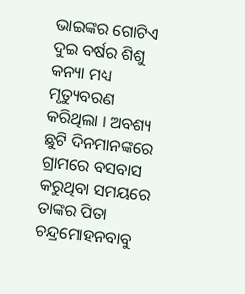ଭାଇଙ୍କର ଗୋଟିଏ ଦୁଇ ବର୍ଷର ଶିଶୁ କନ୍ୟା ମଧ୍ୟ ମୃତ୍ୟୁବରଣ କରିଥିଲା । ଅବଶ୍ୟ ଛୁଟି ଦିନମାନଙ୍କରେ ଗ୍ରାମରେ ବସବାସ କରୁଥିବା ସମୟରେ ତାଙ୍କର ପିତା ଚନ୍ଦ୍ରମୋହନବାବୁ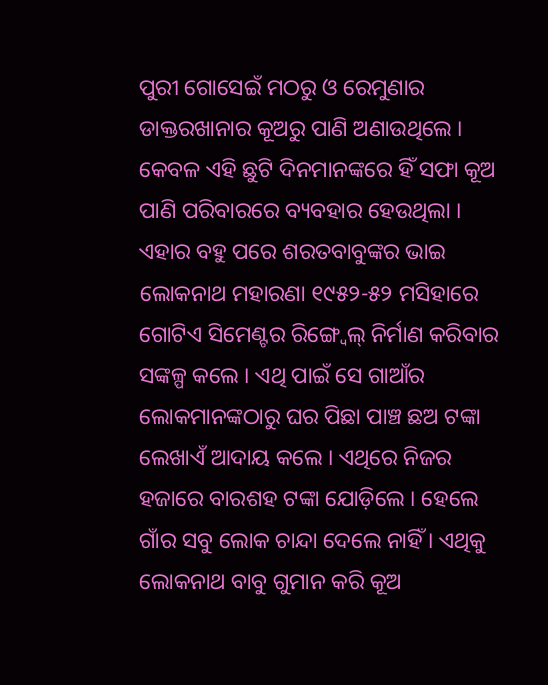ପୁରୀ ଗୋସେଇଁ ମଠରୁ ଓ ରେମୁଣାର ଡାକ୍ତରଖାନାର କୂଅରୁ ପାଣି ଅଣାଉଥିଲେ । କେବଳ ଏହି ଛୁଟି ଦିନମାନଙ୍କରେ ହିଁ ସଫା କୂଅ ପାଣି ପରିବାରରେ ବ୍ୟବହାର ହେଉଥିଲା ।
ଏହାର ବହୁ ପରେ ଶରତବାବୁଙ୍କର ଭାଇ ଲୋକନାଥ ମହାରଣା ୧୯୫୨-୫୨ ମସିହାରେ ଗୋଟିଏ ସିମେଣ୍ଟର ରିଙ୍ଗ୍ୱେଲ୍ ନିର୍ମାଣ କରିବାର ସଙ୍କଳ୍ପ କଲେ । ଏଥି ପାଇଁ ସେ ଗାଆଁର ଲୋକମାନଙ୍କଠାରୁ ଘର ପିଛା ପାଞ୍ଚ ଛଅ ଟଙ୍କା ଲେଖାଏଁ ଆଦାୟ କଲେ । ଏଥିରେ ନିଜର ହଜାରେ ବାରଶହ ଟଙ୍କା ଯୋଡ଼ିଲେ । ହେଲେ ଗାଁର ସବୁ ଲୋକ ଚାନ୍ଦା ଦେଲେ ନାହିଁ । ଏଥିକୁ ଲୋକନାଥ ବାବୁ ଗୁମାନ କରି କୂଅ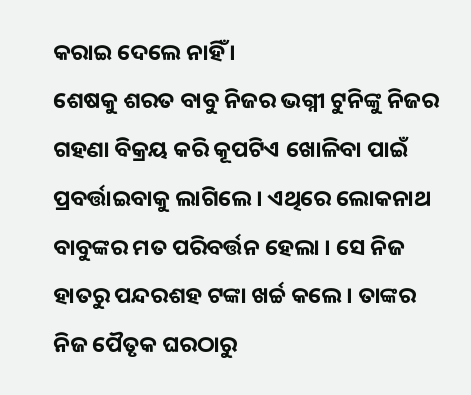କରାଇ ଦେଲେ ନାହିଁ ।
ଶେଷକୁ ଶରତ ବାବୁ ନିଜର ଭଗ୍ନୀ ଟୁନିଙ୍କୁ ନିଜର ଗହଣା ବିକ୍ରୟ କରି କୂପଟିଏ ଖୋଳିବା ପାଇଁ ପ୍ରବର୍ତ୍ତାଇବାକୁ ଲାଗିଲେ । ଏଥିରେ ଲୋକନାଥ ବାବୁଙ୍କର ମତ ପରିବର୍ତ୍ତନ ହେଲା । ସେ ନିଜ ହାତରୁ ପନ୍ଦରଶହ ଟଙ୍କା ଖର୍ଚ୍ଚ କଲେ । ତାଙ୍କର ନିଜ ପୈତୃକ ଘରଠାରୁ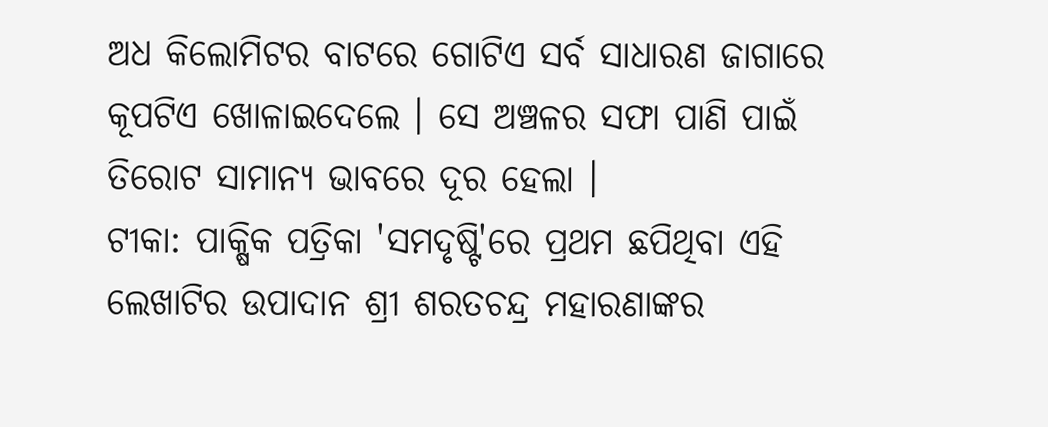ଅଧ କିଲୋମିଟର ବାଟରେ ଗୋଟିଏ ସର୍ବ ସାଧାରଣ ଜାଗାରେ କୂପଟିଏ ଖୋଳାଇଦେଲେ । ସେ ଅଞ୍ଚଳର ସଫା ପାଣି ପାଇଁ ତିରୋଟ ସାମାନ୍ୟ ଭାବରେ ଦୂର ହେଲା ।
ଟୀକା: ପାକ୍ଷିକ ପତ୍ରିକା 'ସମଦୃଷ୍ଟି'ରେ ପ୍ରଥମ ଛପିଥିବା ଏହି ଲେଖାଟିର ଉପାଦାନ ଶ୍ରୀ ଶରତଚନ୍ଦ୍ର ମହାରଣାଙ୍କର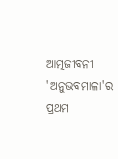ଆତ୍ମଜୀବନୀ 'ଅନୁଭବମାଳା'ର ପ୍ରଥମ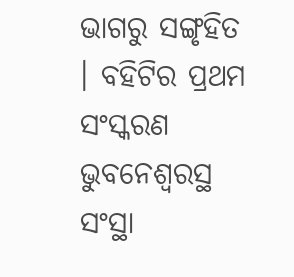ଭାଗରୁ ସଙ୍ଗୃହିତ । ବହିଟିର ପ୍ରଥମ ସଂସ୍କରଣ ଭୁବନେଶ୍ୱରସ୍ଥ ସଂସ୍ଥା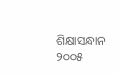ଶିକ୍ଷାସନ୍ଧାନ ୨୦୦୫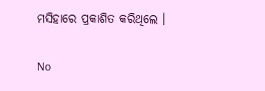ମସିହାରେ ପ୍ରକାଶିତ କରିଥିଲେ ।

No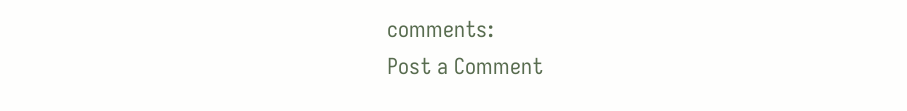comments:
Post a Comment